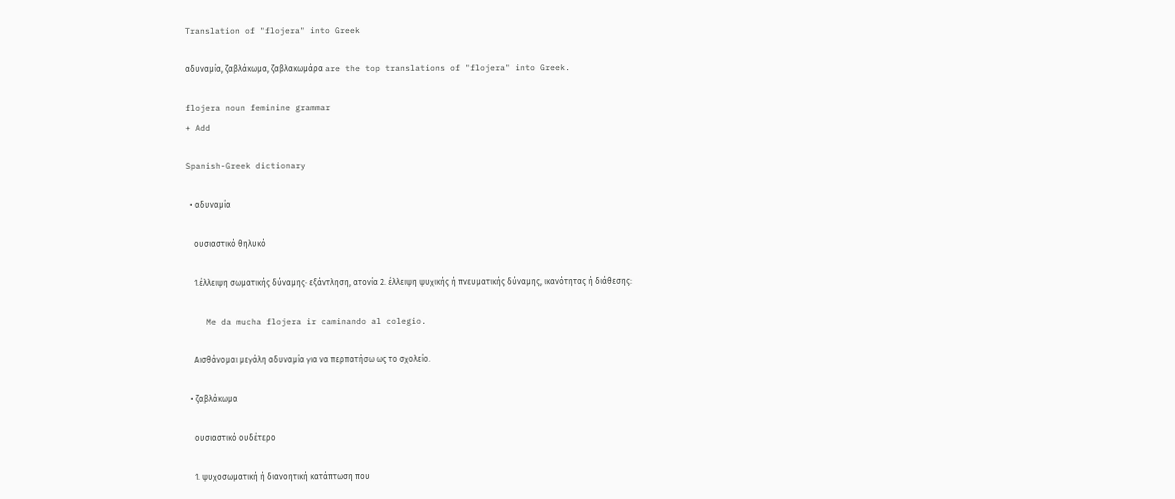Translation of "flojera" into Greek

αδυναμία, ζαβλάκωμα, ζαβλακωμάρα are the top translations of "flojera" into Greek.

flojera noun feminine grammar
+ Add

Spanish-Greek dictionary

  • αδυναμία

    ουσιαστικό θηλυκό

    1.έλλειψη σωματικής δύναμης· εξάντληση, ατονία 2. έλλειψη ψυχικής ή πνευματικής δύναμης, ικανότητας ή διάθεσης:

    Me da mucha flojera ir caminando al colegio.

    Αισθάνομαι μεγάλη αδυναμία για να περπατήσω ως το σχολείο.

  • ζαβλάκωμα

    ουσιαστικό ουδέτερο

    1. ψυχοσωματική ή διανοητική κατάπτωση που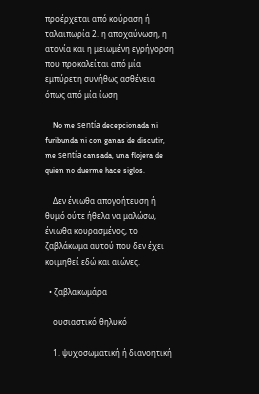προέρχεται από κούραση ή ταλαιπωρία 2. η αποχαύνωση, η ατονία και η μειωμένη εγρήγορση που προκαλείται από μία εμπύρετη συνήθως ασθένεια όπως από μία ίωση

    No me sentía decepcionada ni furibunda ni con ganas de discutir, me sentía cansada, una flojera de quien no duerme hace siglos.

    Δεν ένιωθα απογοήτευση ή θυμό ούτε ήθελα να μαλώσω, ένιωθα κουρασμένος, το ζαβλάκωμα αυτού που δεν έχει κοιμηθεί εδώ και αιώνες.

  • ζαβλακωμάρα

    ουσιαστικό θηλυκό

    1. ψυχοσωματική ή διανοητική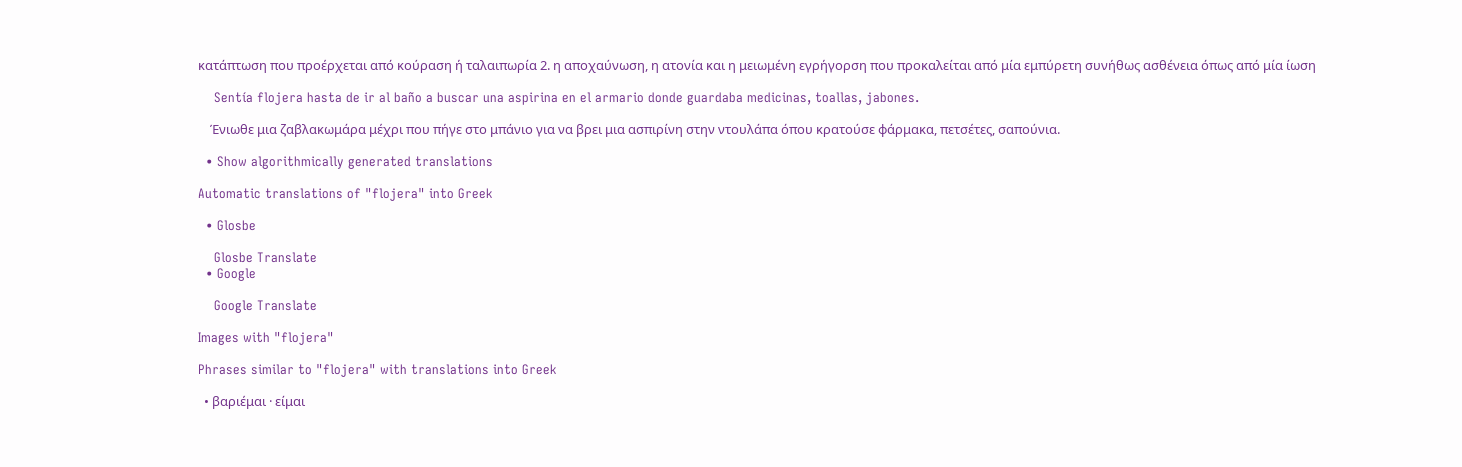κατάπτωση που προέρχεται από κούραση ή ταλαιπωρία 2. η αποχαύνωση, η ατονία και η μειωμένη εγρήγορση που προκαλείται από μία εμπύρετη συνήθως ασθένεια όπως από μία ίωση

    Sentía flojera hasta de ir al baño a buscar una aspirina en el armario donde guardaba medicinas, toallas, jabones.

    Ένιωθε μια ζαβλακωμάρα μέχρι που πήγε στο μπάνιο για να βρει μια ασπιρίνη στην ντουλάπα όπου κρατούσε φάρμακα, πετσέτες, σαπούνια.

  • Show algorithmically generated translations

Automatic translations of "flojera" into Greek

  • Glosbe

    Glosbe Translate
  • Google

    Google Translate

Images with "flojera"

Phrases similar to "flojera" with translations into Greek

  • βαριέμαι · είμαι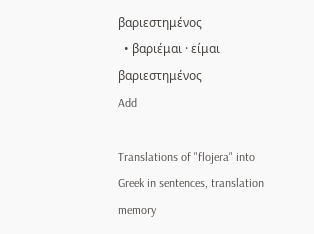βαριεστημένος
  • βαριέμαι · είμαι βαριεστημένος
Add

Translations of "flojera" into Greek in sentences, translation memory